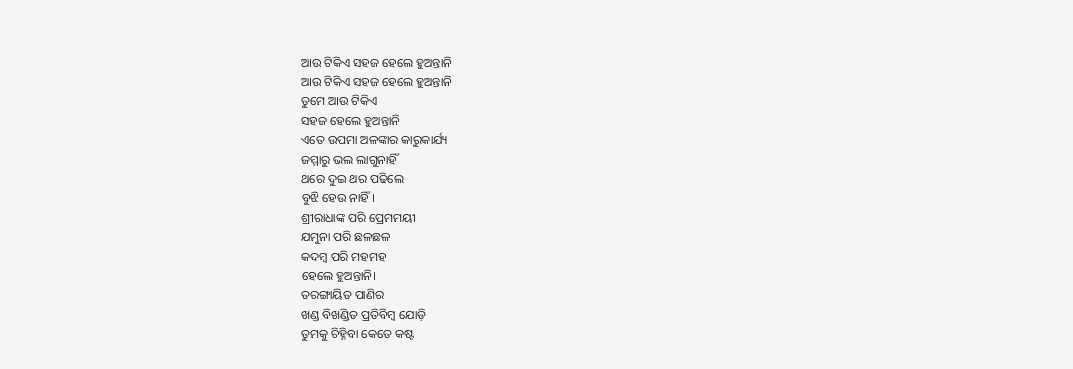ଆଉ ଟିକିଏ ସହଜ ହେଲେ ହୁଅନ୍ତାନି
ଆଉ ଟିକିଏ ସହଜ ହେଲେ ହୁଅନ୍ତାନି
ତୁମେ ଆଉ ଟିକିଏ
ସହଜ ହେଲେ ହୁଅନ୍ତାନି
ଏତେ ଉପମା ଅଳଙ୍କାର କାରୁକାର୍ଯ୍ୟ
ଜମ୍ମାରୁ ଭଲ ଲାଗୁନାହିଁ
ଥରେ ଦୁଇ ଥର ପଢିଲେ
ବୁଝି ହେଉ ନାହିଁ।
ଶ୍ରୀରାଧାଙ୍କ ପରି ପ୍ରେମମୟୀ
ଯମୁନା ପରି ଛଳଛଳ
କଦମ୍ବ ପରି ମହମହ
ହେଲେ ହୁଅନ୍ତାନି।
ତରଙ୍ଗାୟିତ ପାଣିର
ଖଣ୍ଡ ବିଖଣ୍ଡିତ ପ୍ରତିବିମ୍ବ ଯୋଡ଼ି
ତୁମକୁ ଚିହ୍ନିବା କେତେ କଷ୍ଟ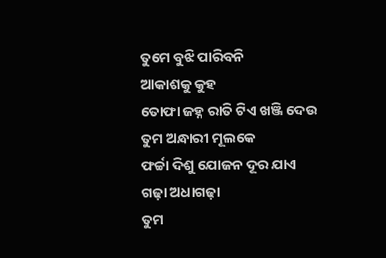ତୁମେ ବୁଝି ପାରିବନି
ଆକାଶକୁ କୁହ
ତୋଫା ଜହ୍ନ ରାତି ଟିଏ ଖଞ୍ଜି ଦେଉ
ତୁମ ଅନ୍ଧାରୀ ମୂଲକେ
ଫର୍ଚ୍ଚା ଦିଶୁ ଯୋଜନ ଦୂର ଯାଏ
ଗଢ଼ା ଅଧାଗଢ଼ା
ତୁମ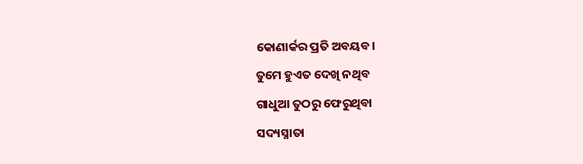କୋଣାର୍କର ପ୍ରତି ଅବୟବ।
ତୁମେ ହୁଏତ ଦେଖି ନଥିବ
ଗାଧୁଆ ତୁଠରୁ ଫେରୁଥିବା
ସଦ୍ୟସ୍ନାତା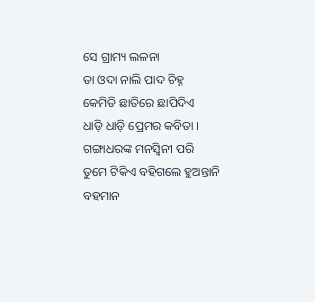ସେ ଗ୍ରାମ୍ୟ ଲଳନା
ତା ଓଦା ନାଲି ପାଦ ଚିହ୍ନ
କେମିତି ଛାତିରେ ଛାପିଦିଏ
ଧାଡ଼ି ଧାଡ଼ି ପ୍ରେମର କବିତା ।
ଗଙ୍ଗାଧରଙ୍କ ମନସ୍ଵିନୀ ପରି
ତୁମେ ଟିକିଏ ବହିଗଲେ ହୁଅନ୍ତାନି
ବହମାନ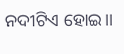ନଦୀଟିଏ ହୋଇ।।